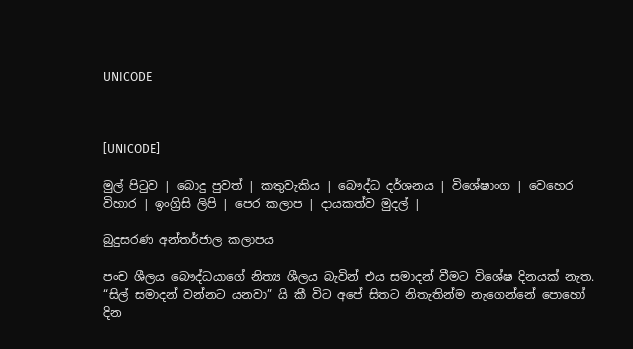UNICODE



[UNICODE]

මුල් පිටුව | බොදු පුවත් | කතුවැකිය | බෞද්ධ දර්ශනය | විශේෂාංග | වෙහෙර විහාර | ඉංග්‍රිසි ලිපි | පෙර කලාප | දායකත්ව මුදල් |

බුදුසරණ අන්තර්ජාල කලාපය

පංච ශීලය බෞද්ධයාගේ නිත්‍ය ශීලය බැවින් එය සමාදන් වීමට විශේෂ දිනයක් නැත. “සිල් සමාදන් වන්නට යනවා” යි කී විට අපේ සිතට නිතැතින්ම නැගෙන්නේ පොහෝ දින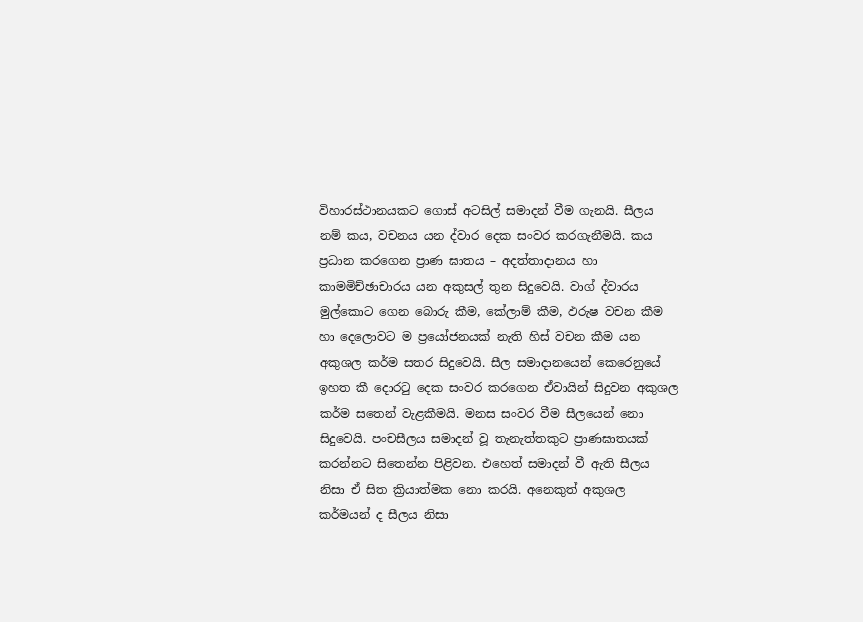විහාරස්ථානයකට ගොස් අටසිල් සමාදන් වීම ගැනයි. සීලය නම් කය, වචනය යන ද්වාර දෙක සංවර කරගැනීමයි. කය ප්‍රධාන කරගෙන ප්‍රාණ ඝාතය – අදත්තාදානය හා කාමමිච්ඡාචාරය යන අකුසල් තුන සිදුවෙයි. වාග් ද්වාරය මුල්කොට ගෙන බොරු කීම, කේලාම් කීම, ඵරුෂ වචන කීම හා දෙලොවට ම ප්‍රයෝජනයක් නැති හිස් වචන කීම යන අකුශල කර්ම සතර සිදුවෙයි. සීල සමාදානයෙන් කෙරෙනුයේ ඉහත කී දොරටු දෙක සංවර කරගෙන ඒවායින් සිදුවන අකුශල කර්ම සතෙන් වැළකීමයි. මනස සංවර වීම සීලයෙන් නො සිදුවෙයි. පංචසීලය සමාදන් වූ තැනැත්තකුට ප්‍රාණඝාතයක් කරන්නට සිතෙන්න පිළිවන. එහෙත් සමාදන් වී ඇති සීලය නිසා ඒ සිත ක්‍රියාත්මක නො කරයි. අනෙකුත් අකුශල කර්මයන් ද සීලය නිසා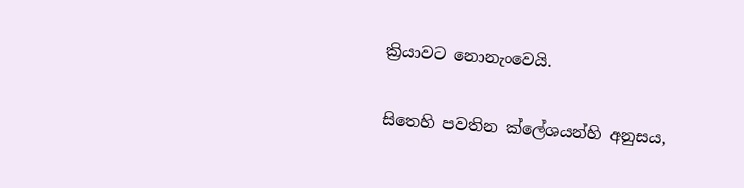ක්‍රියාවට නොනැංවෙයි.

සිතෙහි පවතින ක්ලේශයන්හි අනුසය,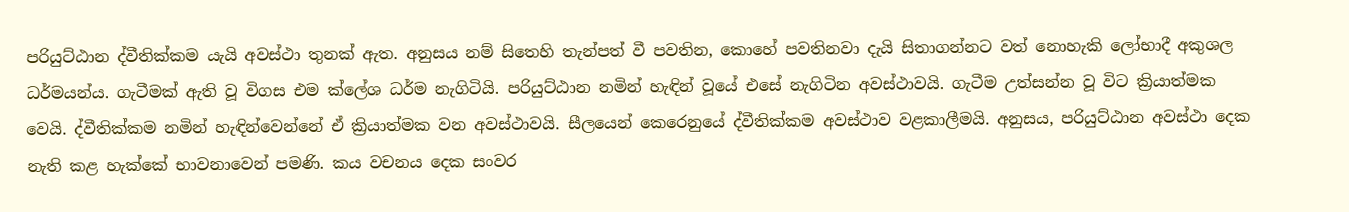පරියුට්ඨාන ද්වීතික්කම යැයි අවස්ථා තුනක් ඇත. අනුසය නම් සිතෙහි තැන්පත් වී පවතින, කොහේ පවතිනවා දැයි සිතාගන්නට වත් නොහැකි ලෝභාදී අකුශල ධර්මයන්ය. ගැටීමක් ඇති වූ විගස එම ක්ලේශ ධර්ම නැගිටියි. පරියුට්ඨාන නමින් හැඳින් වූයේ එසේ නැගිටින අවස්ථාවයි. ගැටීම උත්සන්න වූ විට ක්‍රියාත්මක වෙයි. ද්වීතික්කම නමින් හැඳින්වෙන්නේ ඒ ක්‍රියාත්මක වන අවස්ථාවයි. සීලයෙන් කෙරෙනුයේ ද්වීතික්කම අවස්ථාව වළකාලීමයි. අනුසය, පරියුට්ඨාන අවස්ථා දෙක නැති කළ හැක්කේ භාවනාවෙන් පමණි. කය වචනය දෙක සංවර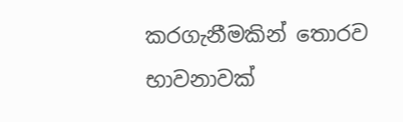කරගැනීමකින් තොරව භාවනාවක්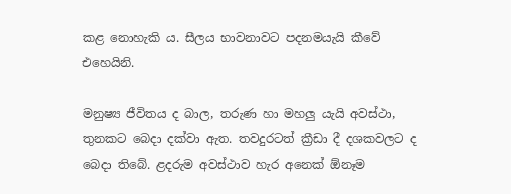කළ නොහැකි ය. සීලය භාවනාවට පදනමයැයි කීවේ එහෙයිනි.

මනුෂ්‍ය ජීවිතය ද බාල, තරුණ හා මහලු යැයි අවස්ථා, තුනකට බෙදා දක්වා ඇත. තවදුරටත් ක්‍රීඩා දී දශකවලට ද බෙදා තිබේ. ළදරුම අවස්ථාව හැර අනෙක් ඕනෑම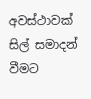අවස්ථාවක් සිල් සමාදන් වීමට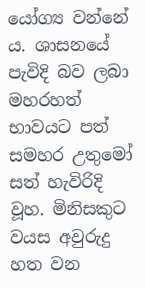යෝග්‍ය වන්නේ ය. ශාසනයේ පැවිදි බව ලබා මහරහත් භාවයට පත් සමහර උතුමෝ සත් හැවිරිදි වූහ. මිනිසකුට වයස අවුරුදු හත වන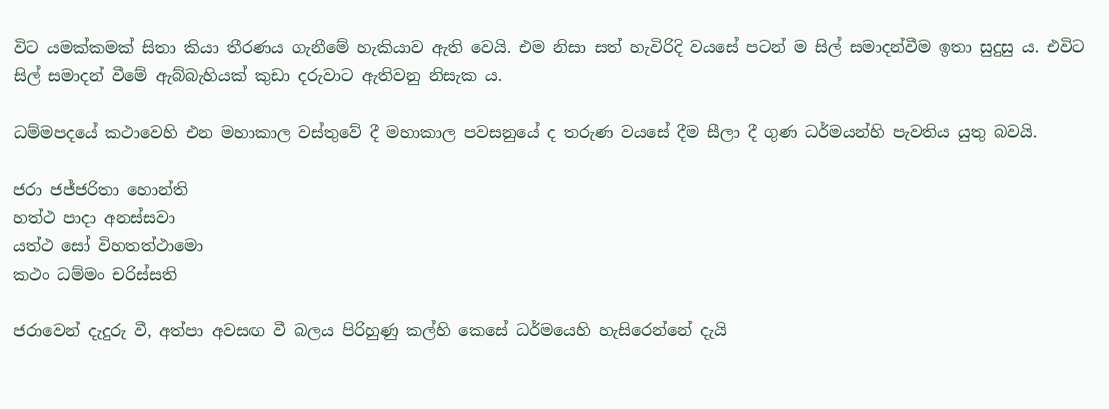විට යමක්කමක් සිතා කියා තීරණය ගැනීමේ හැකියාව ඇති වෙයි. එම නිසා සත් හැවිරිදි වයසේ පටන් ම සිල් සමාදන්වීම ඉතා සුදුසු ය. එවිට සිල් සමාදන් වීමේ ඇබ්බැහියක් කුඩා දරුවාට ඇතිවනු නිසැක ය.

ධම්මපදයේ කථාවෙහි එන මහාකාල වස්තුවේ දී මහාකාල පවසනුයේ ද තරුණ වයසේ දීම සීලා දී ගුණ ධර්මයන්හි පැවතිය යුතු බවයි.

ජරා ජජ්ජරිතා හොන්ති
හත්ථ පාදා අනස්සවා
යත්ථ සෝ විහතත්ථාමො
කථං ධම්මං චරිස්සති

ජරාවෙන් දැදුරු වී, අත්පා අවසඟ වී බලය පිරිහුණු කල්හි කෙසේ ධර්මයෙහි හැසිරෙන්නේ දැයි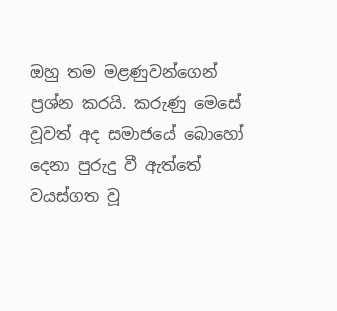ඔහු තම මළණුවන්ගෙන් ප්‍රශ්න කරයි. කරුණු මෙසේ වූවත් අද සමාජයේ බොහෝ දෙනා පුරුදු වී ඇත්තේ වයස්ගත වූ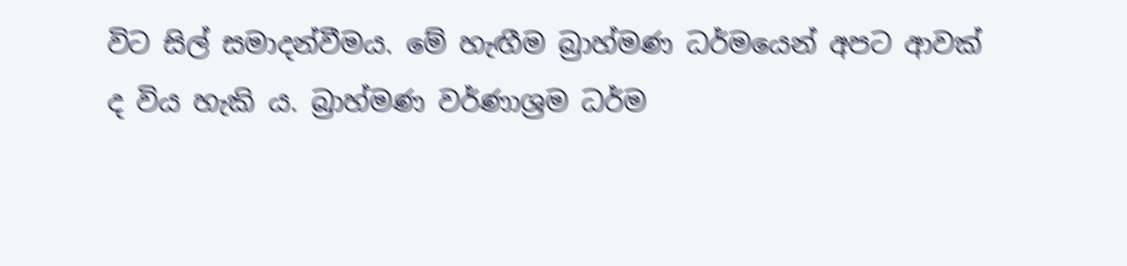විට සිල් සමාදන්වීමය. මේ හැඟීම බ්‍රාහ්මණ ධර්මයෙන් අපට ආවක් ද විය හැකි ය. බ්‍රාහ්මණ වර්ණාශ්‍රම ධර්ම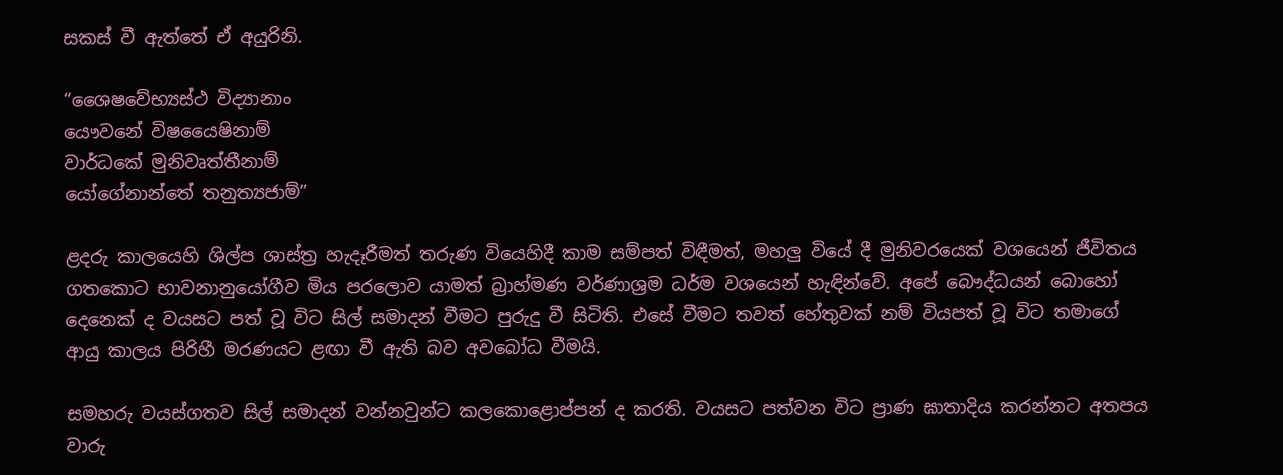සකස් වී ඇත්තේ ඒ අයුරිනි.

“ශෛෂවේභ්‍යස්ථ විද්‍යානාං
යෞවනේ විෂයෛෂිනාම්
වාර්ධකේ මුනිවෘත්තීනාම්
යෝගේනාන්තේ තනුත්‍යජාම්”

ළදරු කාලයෙහි ශිල්ප ශාස්ත්‍ර හැදෑරීමත් තරුණ වියෙහිදී කාම සම්පත් විඳීමත්, මහලු වියේ දී මුනිවරයෙක් වශයෙන් ජීවිතය ගතකොට භාවනානුයෝගීව මිය පරලොව යාමත් බ්‍රාහ්මණ වර්ණාශ්‍රම ධර්ම වශයෙන් හැඳින්වේ. අපේ බෞද්ධයන් බොහෝ දෙනෙක් ද වයසට පත් වූ විට සිල් සමාදන් වීමට පුරුදු වී සිටිති. එසේ වීමට තවත් හේතුවක් නම් වියපත් වූ විට තමාගේ ආයු කාලය පිරිහී මරණයට ළඟා වී ඇති බව අවබෝධ වීමයි.

සමහරු වයස්ගතව සිල් සමාදන් වන්නවුන්ට කලකොළොප්පන් ද කරති. වයසට පත්වන විට ප්‍රාණ ඝාතාදිය කරන්නට අතපය වාරු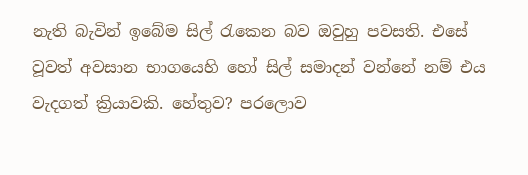නැති බැවින් ඉබේම සිල් රැකෙන බව ඔවුහු පවසති. එසේ වූවත් අවසාන භාගයෙහි හෝ සිල් සමාදන් වන්නේ නම් එය වැදගත් ක්‍රියාවකි. හේතුව? පරලොව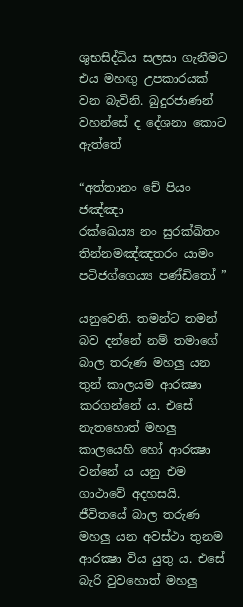ශුභසිද්ධිය සලසා ගැනීමට එය මහඟු උපකාරයක් වන බැවිනි. බුදුරජාණන් වහන්සේ ද දේශනා කොට ඇත්තේ

“අත්තානං චේ පියං ජඤ්ඤා
රක්ඛෙය්‍ය නං සුරක්‍ඛිතං
තින්නමඤ්ඤතරං යාමං
පටිජග්ගෙය්‍ය පණ්ඩිතෝ ”

යනුවෙනි. තමන්ට තමන් බව දන්නේ නම් තමාගේ බාල තරුණ මහලු යන තුන් කාලයම ආරක්‍ෂා කරගන්නේ ය. එසේ නැතහොත් මහලු කාලයෙහි හෝ ආරක්‍ෂා වන්නේ ය යනු එම ගාථාවේ අදහසයි. ජීවිතයේ බාල තරුණ මහලු යන අවස්ථා තුනම ආරක්‍ෂා විය යුතු ය. එසේ බැරි වුවහොත් මහලු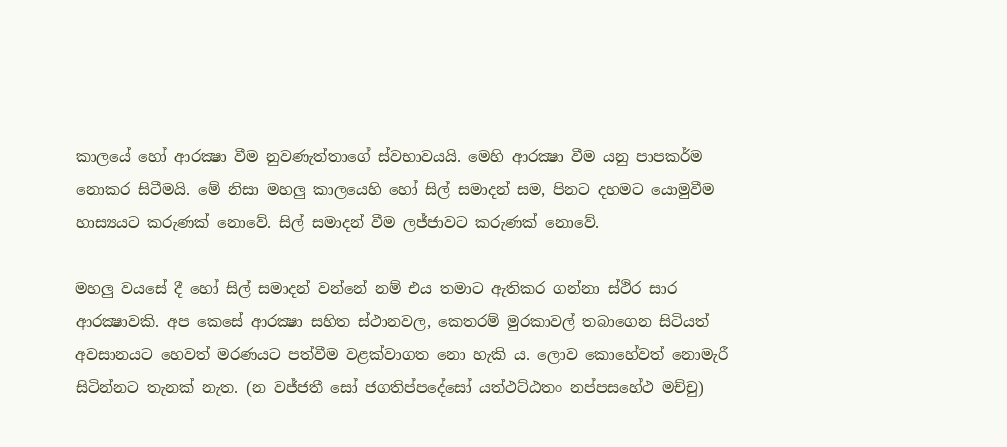කාලයේ හෝ ආරක්‍ෂා වීම නුවණැත්තාගේ ස්වභාවයයි. මෙහි ආරක්‍ෂා වීම යනු පාපකර්ම නොකර සිටීමයි. මේ නිසා මහලු කාලයෙහි හෝ සිල් සමාදන් සම, පිනට දහමට යොමුවීම හාස්‍යයට කරුණක් නොවේ. සිල් සමාදන් වීම ලජ්ජාවට කරුණක් නොවේ.

මහලු වයසේ දී හෝ සිල් සමාදන් වන්නේ නම් එය තමාට ඇතිකර ගන්නා ස්ථිර සාර ආරක්‍ෂාවකි. අප කෙසේ ආරක්‍ෂා සහිත ස්ථානවල, කෙතරම් මුරකාවල් තබාගෙන සිටියත් අවසානයට හෙවත් මරණයට පත්වීම වළක්වාගත නො හැකි ය. ලොව කොහේවත් නොමැරී සිටින්නට තැනක් නැත. (න වජ්ජතී සෝ ජගතිප්පදේසෝ යත්ථට්ඨතං නප්පසහේථ මච්චු)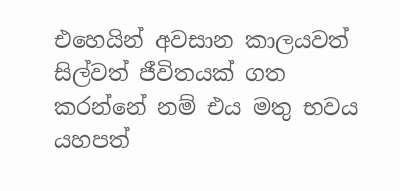එහෙයින් අවසාන කාලයවත් සිල්වත් ජීවිතයක් ගත කරන්නේ නම් එය මතු භවය යහපත්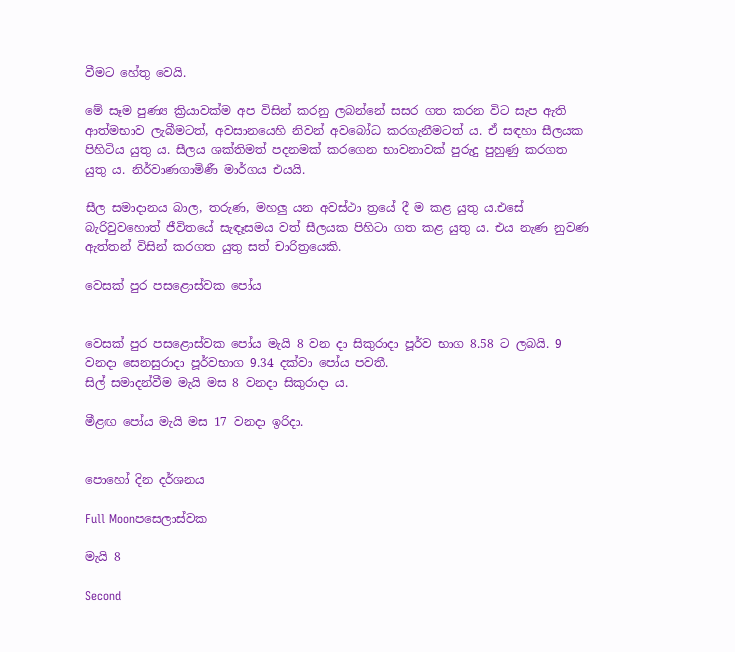වීමට හේතු වෙයි.

මේ සෑම පුණ්‍ය ක්‍රියාවක්ම අප විසින් කරනු ලබන්නේ සසර ගත කරන විට සැප ඇති ආත්මභාව ලැබීමටත්, අවසානයෙහි නිවන් අවබෝධ කරගැනීමටත් ය. ඒ සඳහා සීලයක පිහිටිය යුතු ය. සීලය ශක්තිමත් පදනමක් කරගෙන භාවනාවක් පුරුදු පුහුණු කරගත යුතු ය. නිර්වාණගාමිණී මාර්ගය එයයි.

සීල සමාදානය බාල, තරුණ, මහලු යන අවස්ථා ත්‍රයේ දී ම කළ යුතු ය.එසේ බැරිවුවහොත් ජීවිතයේ සැඳෑසමය වත් සීලයක පිහිටා ගත කළ යුතු ය. එය නැණ නුවණ ඇත්තන් විසින් කරගත යුතු සත් චාරිත්‍රයෙකි.

වෙසක් පුර පසළොස්වක පෝය


වෙසක් පුර පසළොස්වක පෝය මැයි 8 වන දා සිකුරාදා පූර්ව භාග 8.58 ට ලබයි. 9 වනදා සෙනසුරාදා පූර්වභාග 9.34 දක්වා පෝය පවතී.
සිල් සමාදන්වීම මැයි මස 8 වනදා සිකුරාදා ය.

මීළඟ පෝය මැයි මස 17 වනදා ඉරිදා.


පොහෝ දින දර්ශනය

Full Moonපසෙලාස්වක

මැයි 8

Second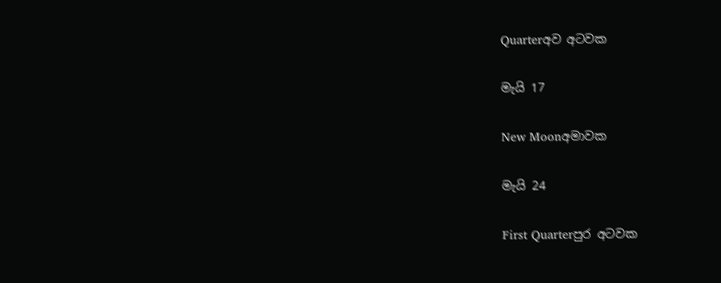Quarterඅව අටවක

මැයි 17

New Moonඅමාවක

මැයි 24

First Quarterපුර අටවක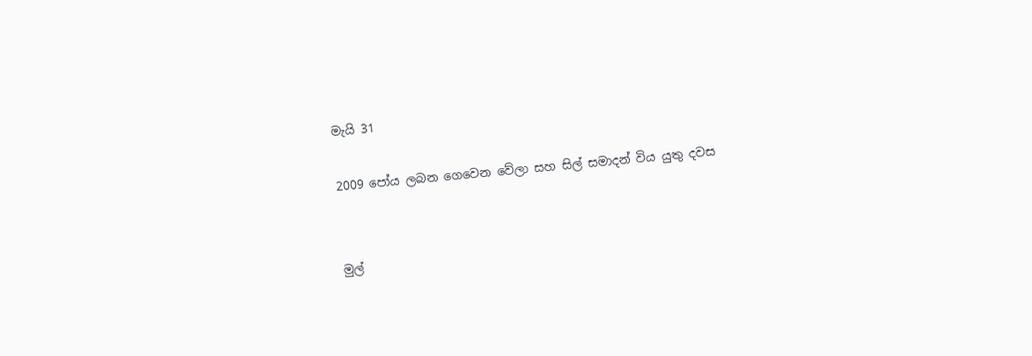මැයි 31

2009 පෝය ලබන ගෙවෙන වේලා සහ සිල් සමාදන් විය යුතු දවස


මුල්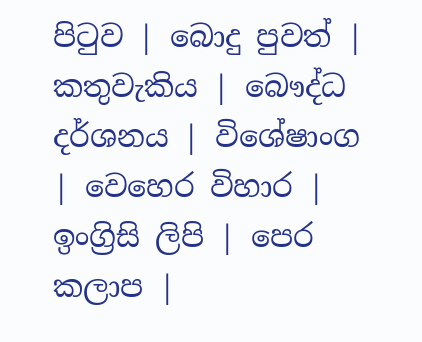පිටුව | බොදු පුවත් | කතුවැකිය | බෞද්ධ දර්ශනය | විශේෂාංග | වෙහෙර විහාර | ඉංග්‍රිසි ලිපි | පෙර කලාප |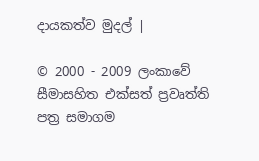දායකත්ව මුදල් |

© 2000 - 2009 ලංකාවේ සීමාසහිත එක්සත් ප්‍රවෘත්ති පත්‍ර සමාගම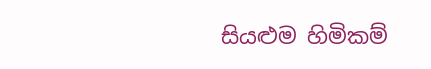සියළුම හිමිකම්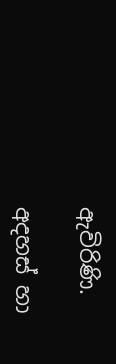ඇවිරිණි.

අදහස් හා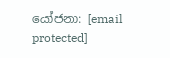යෝජනා: [email protected]